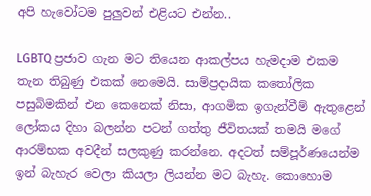අපි හැවෝටම පුලුවන් එළියට එන්න..

LGBTQ ප්‍රජාව ගැන මට තියෙන ආකල්පය හැමදාම එකම තැන තිබුණු එකක් නෙමෙයි. සාම්ප්‍රදායික කතෝලික පසුබිමකින් එන කෙනෙක් නිසා, ආගමික ඉගැන්වීම් ඇතුළෙන් ලෝකය දිහා බලන්න පටන් ගත්තු ජීවිතයක් තමයි මගේ ආරම්භක අවදීන් සලකුණු කරන්නෙ. අදටත් සම්පූර්ණයෙන්ම ඉන් බැහැර වෙලා කියලා ලියන්න මට බැහැ. කොහොම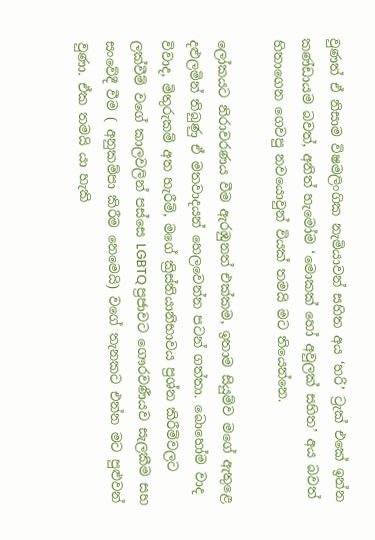වුණත් ඒ නිසාම විෂමලිංගික නැමියාවන් සහිත අය ‘හරි’ ට්‍රැක් එකේ ඉන්න කණ්ඩායම බවත්, අනිත් හැමෝම ‘මොකක් හෝ අවුලක් සහිත’ අය බවත් හිතාගෙන ගෙවපු නවයොවුන් වියක් තමයි මට තියෙන්නෙ.

ලෝකයට නිරාවරණය වීම ඇරඹුනත් එක්කම, ඉතාම සියුම්ව මගේ ඇතුළෙ දළුලමින් තිබුණු ඒ මතවාදයන් හෙලවෙන්න පටන් ගත්තා. බොහෝම වාද විවාද, මිතුරුකම් අත හැරීම්, මගේ ක්‍රිස්තියානිභාවය ප්‍රශ්න කිරීම්වලට ලක්වීම් වගේ කාලවලින් පස්සෙ LGBTQ ප්‍රජාවට ගෞරවණීයව සැලකීම සහ සංවේදී වීම ( අනුකම්පා කිරීම නෙමෙයි) වගේ තැනකට එන්න මට පුළුවන් වුණා. ඒක තමයි යා හැකි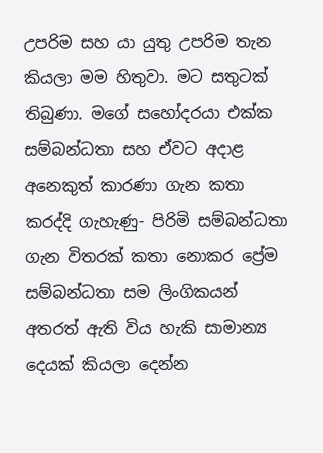උපරිම සහ යා යුතු උපරිම තැන කියලා මම හිතුවා. මට සතුටක් තිබුණා. මගේ සහෝදරයා එක්ක සම්බන්ධතා සහ ඒවට අදාළ අනෙකුත් කාරණා ගැන කතා කරද්දි ගැහැණු- පිරිමි සම්බන්ධතා ගැන විතරක් කතා නොකර ප්‍රේම සම්බන්ධතා සම ලිංගිකයන් අතරත් ඇති විය හැකි සාමාන්‍ය දෙයක් කියලා දෙන්න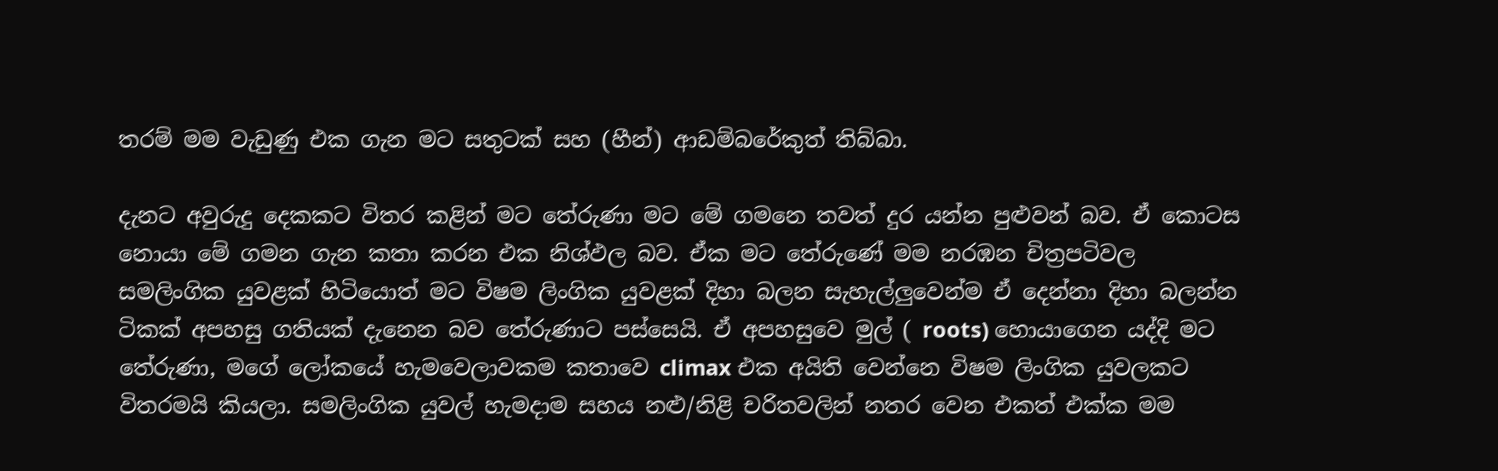තරම් මම වැඩුණු එක ගැන මට සතුටක් සහ (හීන්) ආඩම්බරේකුත් තිබ්බා.

දැනට අවුරුදු දෙකකට විතර කළින් මට තේරුණා මට මේ ගමනෙ තවත් දුර යන්න පුළුවන් බව. ඒ කොටස නොයා මේ ගමන ගැන කතා කරන එක නිශ්ඵල බව. ඒක මට තේරුණේ මම නරඹන චිත්‍රපටිවල සමලිංගික යුවළක් හිටියොත් මට විෂම ලිංගික යුවළක් දිහා බලන සැහැල්ලුවෙන්ම ඒ දෙන්නා දිහා බලන්න ටිකක් අපහසු ගතියක් දැනෙන බව තේරුණාට පස්සෙයි. ඒ අපහසුවෙ මුල් ( roots) හොයාගෙන යද්දි මට තේරුණා, මගේ ලෝකයේ හැමවෙලාවකම කතාවෙ climax එක අයිති වෙන්නෙ විෂම ලිංගික යුවලකට විතරමයි කියලා. සමලිංගික යුවල් හැමදාම සහය නළු/නිළි චරිතවලින් නතර වෙන එකත් එක්ක මම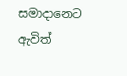සමාදානෙට ඇවිත්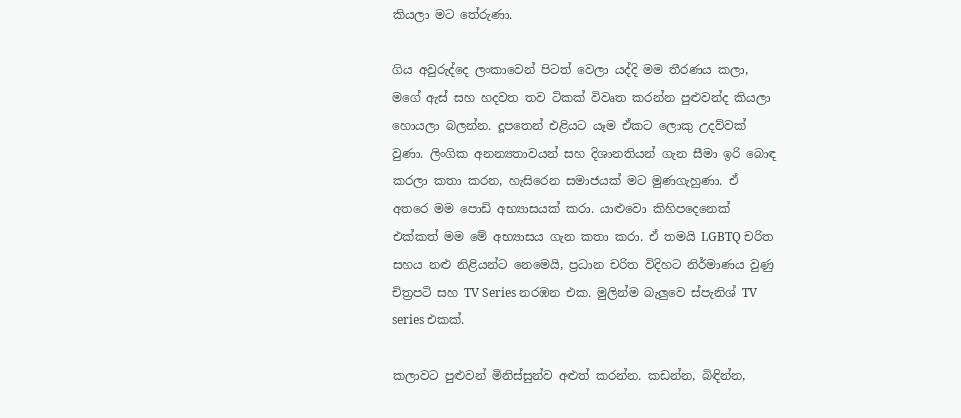කියලා මට තේරුණා.

ගිය අවුරුද්දෙ ලංකාවෙන් පිටත් වෙලා යද්දි මම තීරණය කලා, මගේ ඇස් සහ හදවත තව ටිකක් විවෘත කරන්න පුළුවන්ද කියලා හොයලා බලන්න. දූපතෙන් එළියට යෑම ඒකට ලොකු උදව්වක් වුණා. ලිංගික අනන්‍යතාවයන් සහ දිශානතියන් ගැන සීමා ඉරි බොඳ කරලා කතා කරන, හැසිරෙන සමාජයක් මට මුණගැහුණා. ඒ අතරෙ මම පොඩි අභ්‍යාසයක් කරා. යාළුවො කිහිපදෙනෙක් එක්කත් මම මේ අභ්‍යාසය ගැන කතා කරා. ඒ තමයි LGBTQ චරිත සහය නළු නිළියන්ට නෙමෙයි, ප්‍රධාන චරිත විදිහට නිර්මාණය වුණු චිත්‍රපටි සහ TV Series නරඹන එක. මුලින්ම බැලුවෙ ස්පැනිශ් TV series එකක්.

කලාවට පුළුවන් මිනිස්සුන්ව අළුත් කරන්න. කඩන්න, බිඳින්න,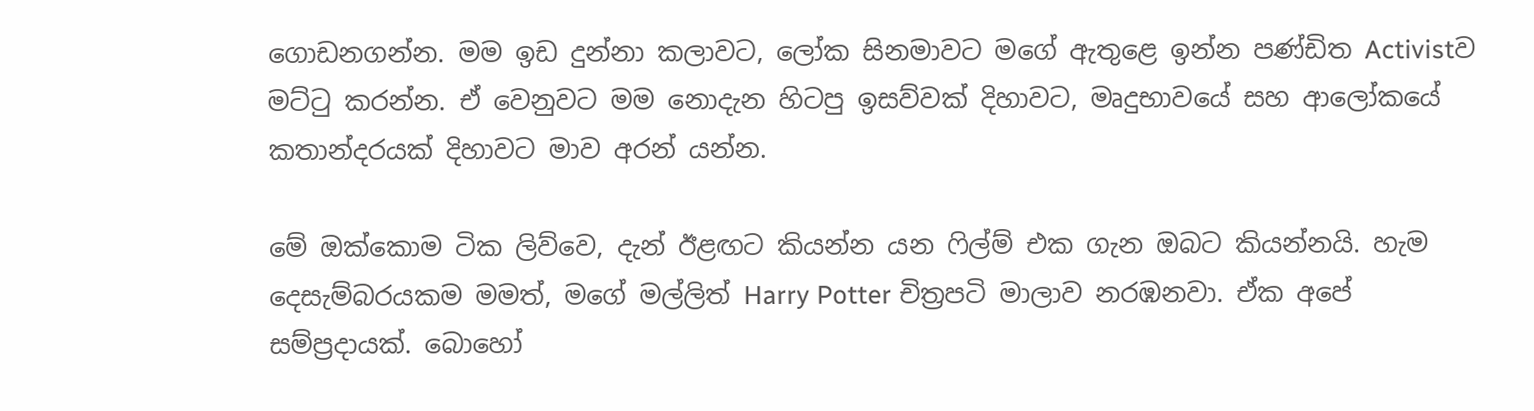ගොඩනගන්න. මම ඉඩ දුන්නා කලාවට, ලෝක සිනමාවට මගේ ඇතුළෙ ඉන්න පණ්ඩිත Activistව මට්ටු කරන්න. ඒ වෙනුවට මම නොදැන හිටපු ඉසව්වක් දිහාවට, මෘදුභාවයේ සහ ආලෝකයේ කතාන්දරයක් දිහාවට මාව අරන් යන්න.

මේ ඔක්කොම ටික ලිව්වෙ, දැන් ඊළඟට කියන්න යන ෆිල්ම් එක ගැන ඔබට කියන්නයි. හැම දෙසැම්බරයකම මමත්, මගේ මල්ලිත් Harry Potter චිත්‍රපටි මාලාව නරඹනවා. ඒක අපේ සම්ප්‍රදායක්. බොහෝ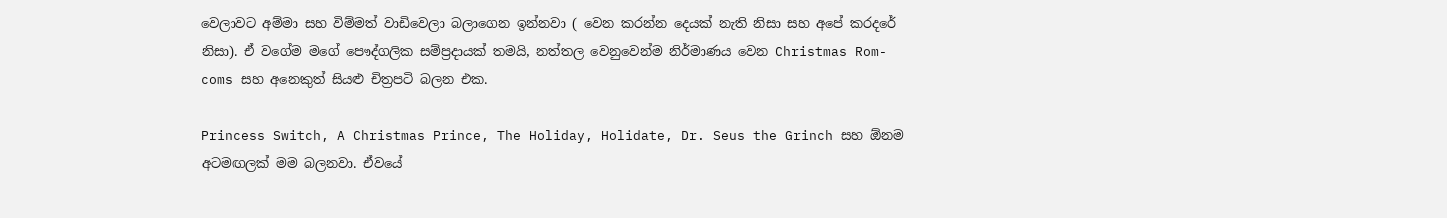වෙලාවට අම්මා සහ විම්මත් වාඩිවෙලා බලාගෙන ඉන්නවා ( වෙන කරන්න දෙයක් නැති නිසා සහ අපේ කරදරේ නිසා). ඒ වගේම මගේ පෞද්ගලික සම්ප්‍රදායක් තමයි, නත්තල වෙනුවෙන්ම නිර්මාණය වෙන Christmas Rom-coms සහ අනෙකුත් සියළු චිත්‍රපටි බලන එක.

Princess Switch, A Christmas Prince, The Holiday, Holidate, Dr. Seus the Grinch සහ ඕනම අටමඟලක් මම බලනවා. ඒවයේ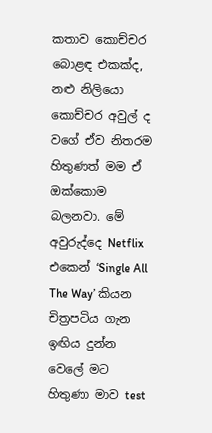කතාව කොච්චර බොළඳ එකක්ද, නළු නිලියො කොච්චර අවුල් ද වගේ ඒව නිතරම හිතුණත් මම ඒ ඔක්කොම බලනවා. මේ අවුරුද්දෙ Netflix එකෙන් ‘Single All The Way’ කියන චිත්‍රපටිය ගැන ඉඟිය දුන්න වෙලේ මට හිතුණා මාව test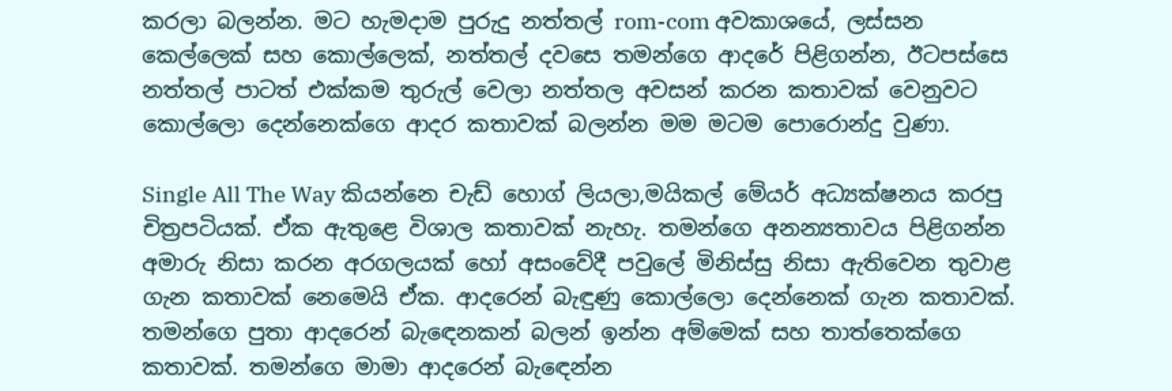කරලා බලන්න. මට හැමදාම පුරුදු නත්තල් rom-com අවකාශයේ, ලස්සන කෙල්ලෙක් සහ කොල්ලෙක්, නත්තල් දවසෙ තමන්ගෙ ආදරේ පිළිගන්න, ඊටපස්සෙ නත්තල් පාටත් එක්කම තුරුල් වෙලා නත්තල අවසන් කරන කතාවක් වෙනුවට කොල්ලො දෙන්නෙක්ගෙ ආදර කතාවක් බලන්න මම මටම පොරොන්දු වුණා.

Single All The Way කියන්නෙ චැඩ් හොග් ලියලා,මයිකල් මේයර් අධ්‍යක්ෂනය කරපු චිත්‍රපටියක්. ඒක ඇතුළෙ විශාල කතාවක් නැහැ. තමන්ගෙ අනන්‍යතාවය පිළිගන්න අමාරු නිසා කරන අරගලයක් හෝ අසංවේදී පවුලේ මිනිස්සු නිසා ඇතිවෙන තුවාළ ගැන කතාවක් නෙමෙයි ඒක. ආදරෙන් බැඳුණු කොල්ලො දෙන්නෙක් ගැන කතාවක්. තමන්ගෙ පුතා ආදරෙන් බැඳෙනකන් බලන් ඉන්න අම්මෙක් සහ තාත්තෙක්ගෙ කතාවක්. තමන්ගෙ මාමා ආදරෙන් බැඳෙන්න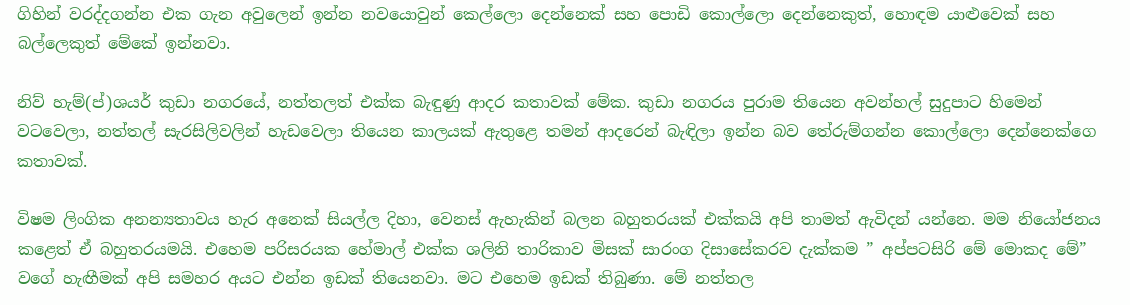ගිහින් වරද්දගන්න එක ගැන අවුලෙන් ඉන්න නවයොවුන් කෙල්ලො දෙන්නෙක් සහ පොඩි කොල්ලො දෙන්නෙකුත්, හොඳම යාළුවෙක් සහ බල්ලෙකුත් මේකේ ඉන්නවා.

නිව් හැම්(ප්)ශයර් කුඩා නගරයේ, නත්තලත් එක්ක බැඳුණු ආදර කතාවක් මේක. කුඩා නගරය පුරාම තියෙන අවන්හල් සුදුපාට හිමෙන් වටවෙලා, නත්තල් සැරසිලිවලින් හැඩවෙලා තියෙන කාලයක් ඇතුළෙ තමන් ආදරෙන් බැඳිලා ඉන්න බව තේරුම්ගන්න කොල්ලො දෙන්නෙක්ගෙ කතාවක්.

විෂම ලිංගික අනන්‍යතාවය හැර අනෙක් සියල්ල දිහා, වෙනස් ඇහැකින් බලන බහුතරයක් එක්කයි අපි තාමත් ඇවිදන් යන්නෙ. මම නියෝජනය කළෙත් ඒ බහුතරයමයි. එහෙම පරිසරයක හේමාල් එක්ක ශලිනි තාරිකාව මිසක් සාරංග දිසාසේකරව දැක්කම ” අප්පටසිරි මේ මොකද මේ” වගේ හැඟීමක් අපි සමහර අයට එන්න ඉඩක් තියෙනවා. මට එහෙම ඉඩක් තිබුණා. මේ නත්තල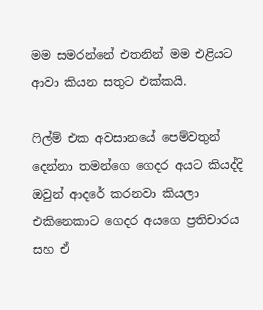මම සමරන්නේ එතනින් මම එළියට ආවා කියන සතුට එක්කයි.

ෆිල්ම් එක අවසානයේ පෙම්වතුන් දෙන්නා තමන්ගෙ ගෙදර අයට කියද්දි ඔවුන් ආදරේ කරනවා කියලා එකිනෙකාට ගෙදර අයගෙ ප්‍රතිචාරය සහ ඒ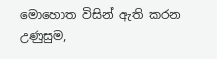මොහොත විසින් ඇති කරන උණුසුම,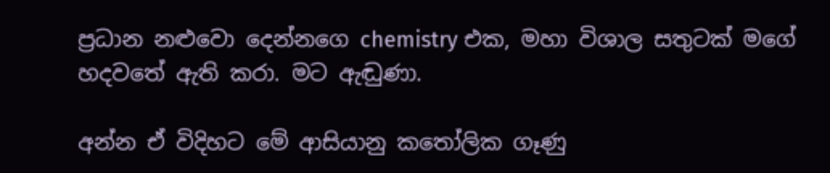ප්‍රධාන නළුවො දෙන්නගෙ chemistry එක, මහා විශාල සතුටක් මගේ හදවතේ ඇති කරා. මට ඇඬුණා.

අන්න ඒ විදිහට මේ ආසියානු කතෝලික ගෑණු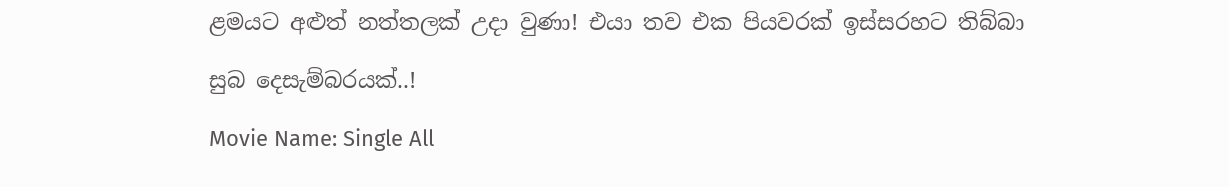ළමයට අළුත් නත්තලක් උදා වුණා! එයා තව එක පියවරක් ඉස්සරහට තිබ්බා

සුබ දෙසැම්බරයක්..!

Movie Name: Single All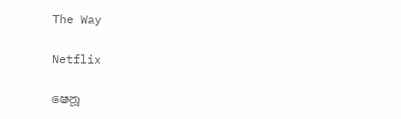The Way

Netflix

ෂෙනූ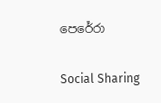පෙරේරා

Social Sharing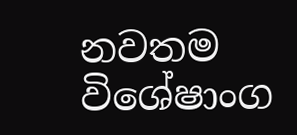නවතම විශේෂාංග